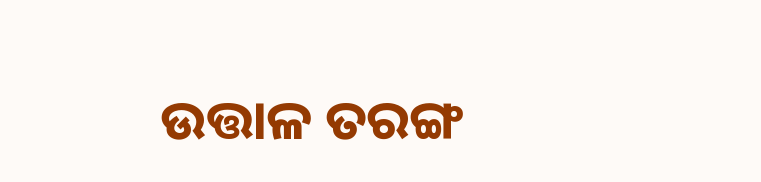ଉତ୍ତାଳ ତରଙ୍ଗ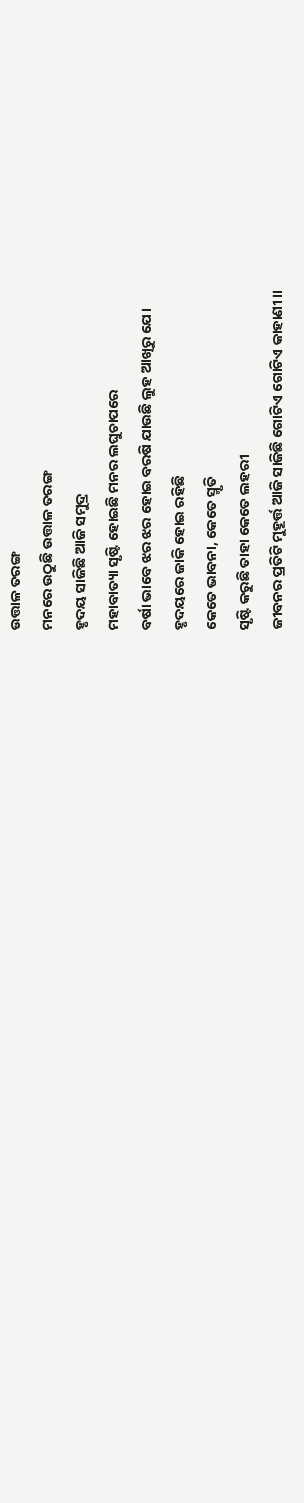ଉତ୍ତାଳ ତରଙ୍ଗ
ମନରେ ଉଠୁଛି ଉତ୍ତାଳ ତରଙ୍ଗ
ହୃଦୟ ସାଜିଛି ଆଜି ସମୁଦ୍ର
ମହାବାତ୍ୟା ସୃଷ୍ଟି ହୋଇଛି ମନର ଲଘୁଚାପରେ
ବର୍ଷା ଭାବେ ଝର ଝର ହୋଇ ବରଷି ଯାଉଛି ଲୁହ ଆଖିରୁ ଯେ।
ହୃଦୟରେ ଜାକି ହୋଇ ରହିଛି
କେତେ ଭାବନା, କେତେ ସ୍ମୃତି
ସୃଷ୍ଟି କରୁଛି ତାହା କେତେ ଲହରୀ
ଜୀବନର ପ୍ରତିଟି ମୁହୂର୍ତ୍ତ ଆଜି ସାଜିଛି ଗୋଟିଏ ଗୋଟିଏ କାହାଣୀ।।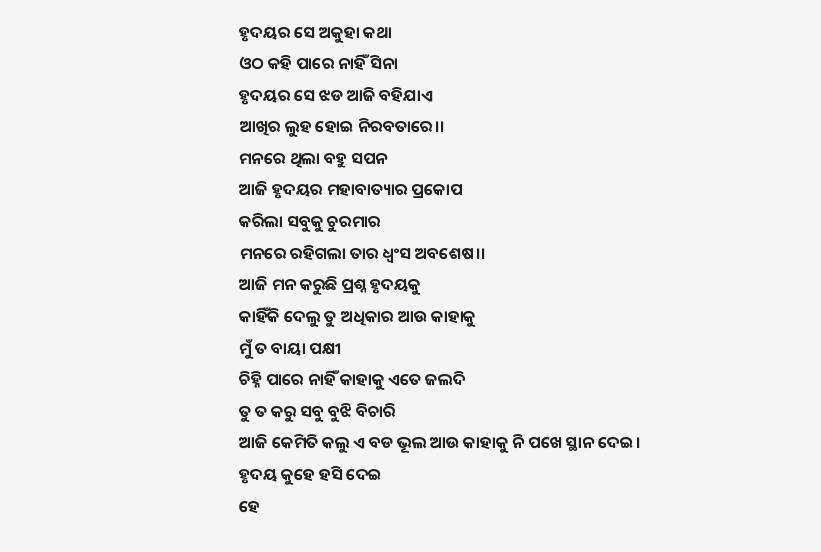ହୃଦୟର ସେ ଅକୁହା କଥା
ଓଠ କହି ପାରେ ନାହିଁ ସିନା
ହୃଦୟର ସେ ଝଡ ଆଜି ବହିଯାଏ
ଆଖିର ଲୁହ ହୋଇ ନିରବତାରେ।।
ମନରେ ଥିଲା ବହୁ ସପନ
ଆଜି ହୃଦୟର ମହାବାତ୍ୟାର ପ୍ରକୋପ
କରିଲା ସବୁକୁ ଚୁରମାର
ମନରେ ରହିଗଲା ତାର ଧ୍ୱଂସ ଅବଶେଷ।।
ଆଜି ମନ କରୁଛି ପ୍ରଶ୍ନ ହୃଦୟକୁ
କାହିଁକି ଦେଲୁ ତୁ ଅଧିକାର ଆଉ କାହାକୁ
ମୁଁ ତ ବାୟା ପକ୍ଷୀ
ଚିହ୍ନି ପାରେ ନାହିଁ କାହାକୁ ଏତେ ଜଲଦି
ତୁ ତ କରୁ ସବୁ ବୁଝି ବିଚାରି
ଆଜି କେମିତି କଲୁ ଏ ବଡ ଭୂଲ ଆଉ କାହାକୁ ନି ପଖେ ସ୍ଥାନ ଦେଇ।
ହୃଦୟ କୁହେ ହସି ଦେଇ
ହେ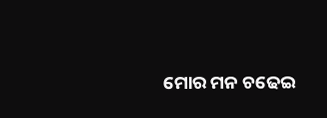ମୋର ମନ ଚଢେଇ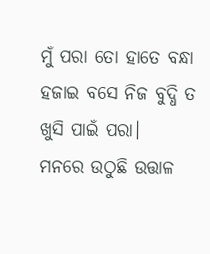ମୁଁ ପରା ତୋ ହାତେ ବନ୍ଧା
ହଜାଇ ବସେ ନିଜ ବୁଦ୍ଧି ତ ଖୁସି ପାଇଁ ପରା।
ମନରେ ଉଠୁଛି ଉତ୍ତାଳ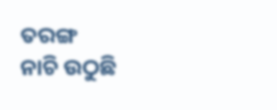ତରଙ୍ଗ
ନାଚି ଉଠୁଛି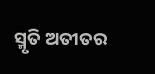ସ୍ମୃତି ଅତୀତର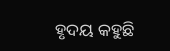ହୃଦୟ କହୁଛି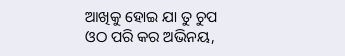ଆଖିକୁ ହୋଇ ଯା ତୁ ଚୁପ
ଓଠ ପରି କର ଅଭିନୟ,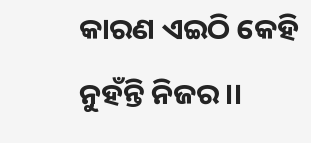କାରଣ ଏଇଠି କେହି ନୁହଁନ୍ତି ନିଜର।।